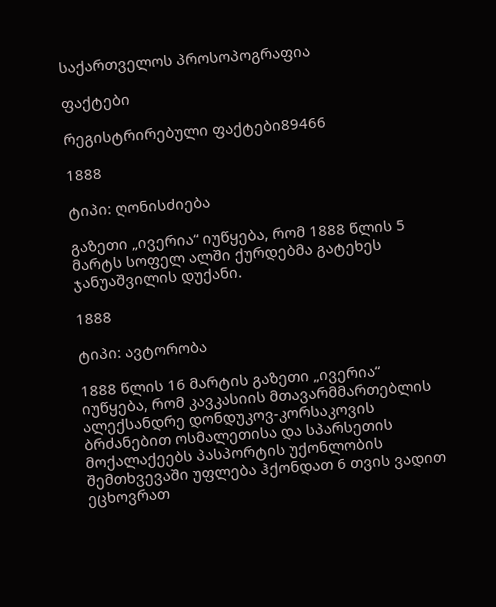საქართველოს პროსოპოგრაფია

ფაქტები

რეგისტრირებული ფაქტები89466

1888

ტიპი: ღონისძიება

გაზეთი „ივერია“ იუწყება, რომ 1888 წლის 5 მარტს სოფელ ალში ქურდებმა გატეხეს ჯანუაშვილის დუქანი.

1888

ტიპი: ავტორობა

1888 წლის 16 მარტის გაზეთი „ივერია“ იუწყება, რომ კავკასიის მთავარმმართებლის ალექსანდრე დონდუკოვ-კორსაკოვის ბრძანებით ოსმალეთისა და სპარსეთის მოქალაქეებს პასპორტის უქონლობის შემთხვევაში უფლება ჰქონდათ 6 თვის ვადით ეცხოვრათ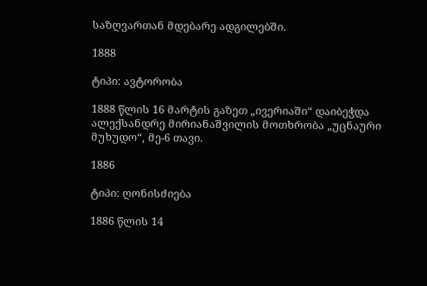საზღვართან მდებარე ადგილებში.

1888

ტიპი: ავტორობა

1888 წლის 16 მარტის გაზეთ „ივერიაში“ დაიბეჭდა ალექსანდრე მირიანაშვილის მოთხრობა „უცნაური მუხუდო“, მე-6 თავი.

1886

ტიპი: ღონისძიება

1886 წლის 14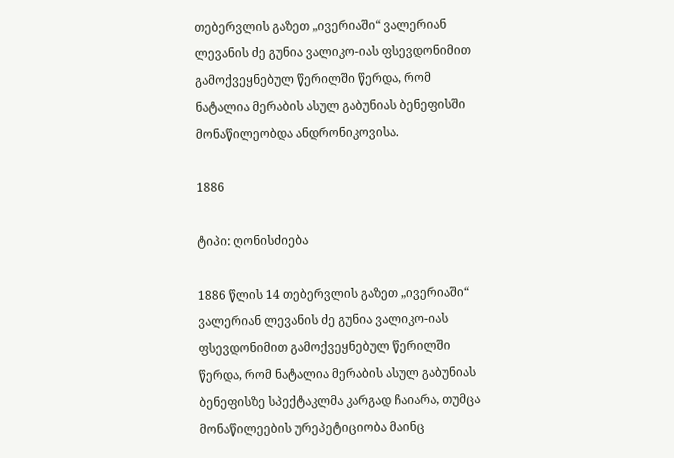თებერვლის გაზეთ „ივერიაში“ ვალერიან ლევანის ძე გუნია ვალიკო-იას ფსევდონიმით გამოქვეყნებულ წერილში წერდა, რომ ნატალია მერაბის ასულ გაბუნიას ბენეფისში მონაწილეობდა ანდრონიკოვისა.

1886

ტიპი: ღონისძიება

1886 წლის 14 თებერვლის გაზეთ „ივერიაში“ ვალერიან ლევანის ძე გუნია ვალიკო-იას ფსევდონიმით გამოქვეყნებულ წერილში წერდა, რომ ნატალია მერაბის ასულ გაბუნიას ბენეფისზე სპექტაკლმა კარგად ჩაიარა, თუმცა მონაწილეების ურეპეტიციობა მაინც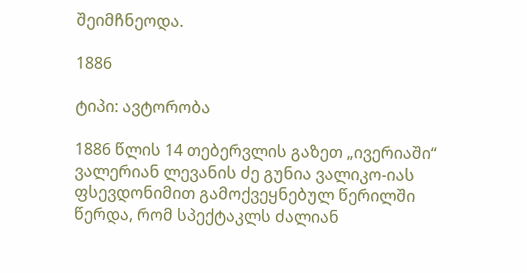შეიმჩნეოდა.

1886

ტიპი: ავტორობა

1886 წლის 14 თებერვლის გაზეთ „ივერიაში“ ვალერიან ლევანის ძე გუნია ვალიკო-იას ფსევდონიმით გამოქვეყნებულ წერილში წერდა, რომ სპექტაკლს ძალიან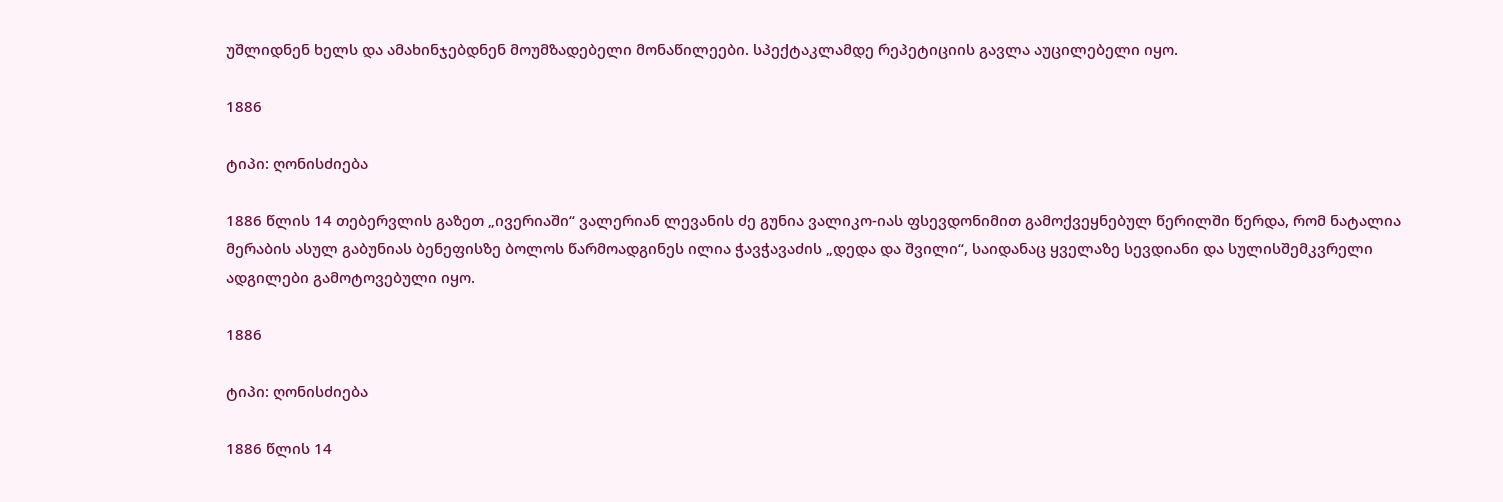უშლიდნენ ხელს და ამახინჯებდნენ მოუმზადებელი მონაწილეები. სპექტაკლამდე რეპეტიციის გავლა აუცილებელი იყო.

1886

ტიპი: ღონისძიება

1886 წლის 14 თებერვლის გაზეთ „ივერიაში“ ვალერიან ლევანის ძე გუნია ვალიკო-იას ფსევდონიმით გამოქვეყნებულ წერილში წერდა, რომ ნატალია მერაბის ასულ გაბუნიას ბენეფისზე ბოლოს წარმოადგინეს ილია ჭავჭავაძის „დედა და შვილი“, საიდანაც ყველაზე სევდიანი და სულისშემკვრელი ადგილები გამოტოვებული იყო.

1886

ტიპი: ღონისძიება

1886 წლის 14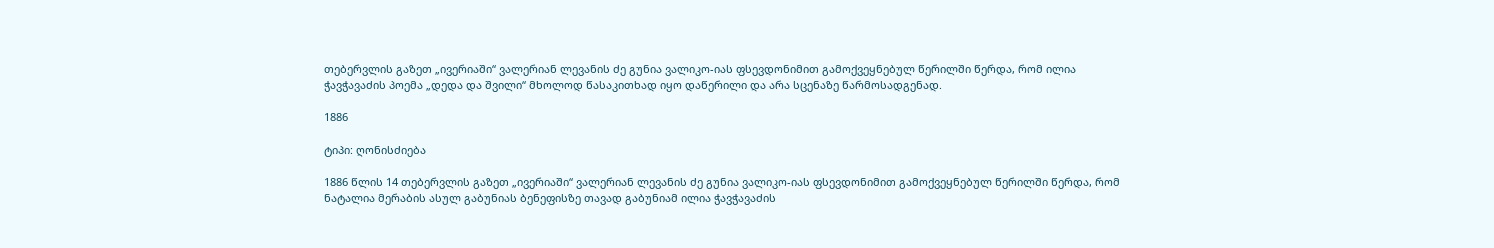თებერვლის გაზეთ „ივერიაში“ ვალერიან ლევანის ძე გუნია ვალიკო-იას ფსევდონიმით გამოქვეყნებულ წერილში წერდა, რომ ილია ჭავჭავაძის პოემა „დედა და შვილი“ მხოლოდ წასაკითხად იყო დაწერილი და არა სცენაზე წარმოსადგენად.

1886

ტიპი: ღონისძიება

1886 წლის 14 თებერვლის გაზეთ „ივერიაში“ ვალერიან ლევანის ძე გუნია ვალიკო-იას ფსევდონიმით გამოქვეყნებულ წერილში წერდა, რომ ნატალია მერაბის ასულ გაბუნიას ბენეფისზე თავად გაბუნიამ ილია ჭავჭავაძის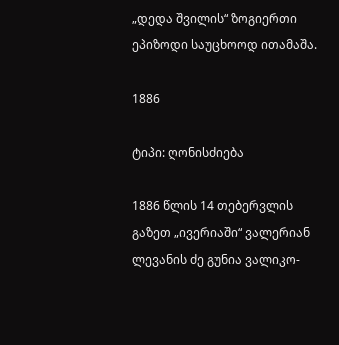„დედა შვილის“ ზოგიერთი ეპიზოდი საუცხოოდ ითამაშა.

1886

ტიპი: ღონისძიება

1886 წლის 14 თებერვლის გაზეთ „ივერიაში“ ვალერიან ლევანის ძე გუნია ვალიკო-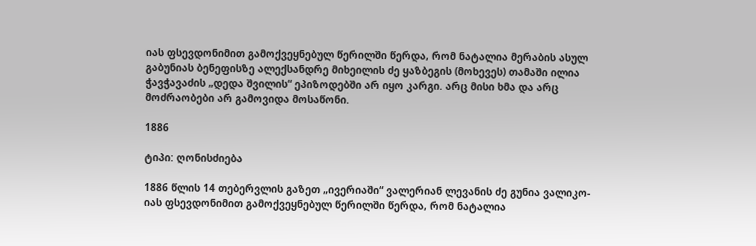იას ფსევდონიმით გამოქვეყნებულ წერილში წერდა, რომ ნატალია მერაბის ასულ გაბუნიას ბენეფისზე ალექსანდრე მიხეილის ძე ყაზბეგის (მოხევეს) თამაში ილია ჭავჭავაძის „დედა შვილის“ ეპიზოდებში არ იყო კარგი. არც მისი ხმა და არც მოძრაობები არ გამოვიდა მოსაწონი.

1886

ტიპი: ღონისძიება

1886 წლის 14 თებერვლის გაზეთ „ივერიაში“ ვალერიან ლევანის ძე გუნია ვალიკო-იას ფსევდონიმით გამოქვეყნებულ წერილში წერდა, რომ ნატალია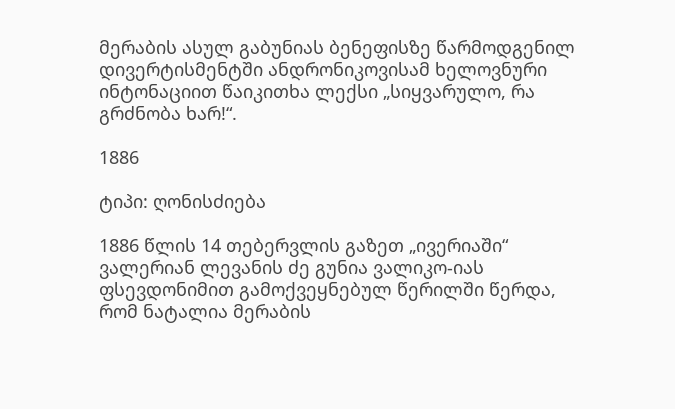მერაბის ასულ გაბუნიას ბენეფისზე წარმოდგენილ დივერტისმენტში ანდრონიკოვისამ ხელოვნური ინტონაციით წაიკითხა ლექსი „სიყვარულო, რა გრძნობა ხარ!“.

1886

ტიპი: ღონისძიება

1886 წლის 14 თებერვლის გაზეთ „ივერიაში“ ვალერიან ლევანის ძე გუნია ვალიკო-იას ფსევდონიმით გამოქვეყნებულ წერილში წერდა, რომ ნატალია მერაბის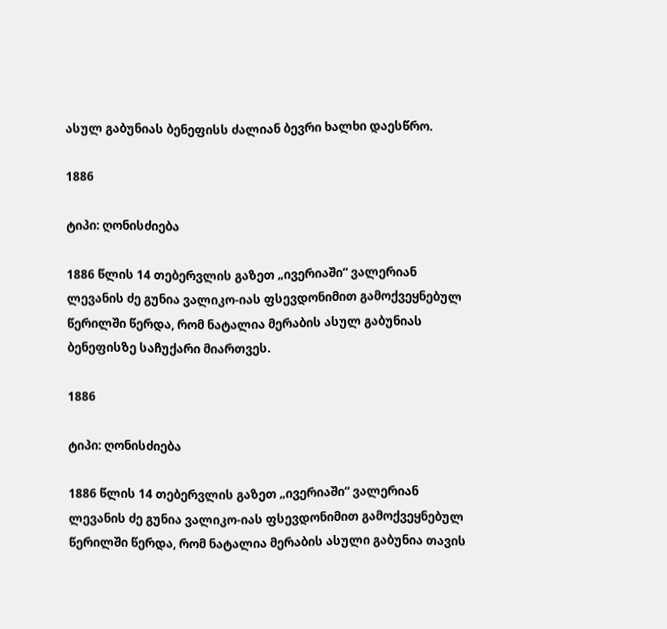ასულ გაბუნიას ბენეფისს ძალიან ბევრი ხალხი დაესწრო.

1886

ტიპი: ღონისძიება

1886 წლის 14 თებერვლის გაზეთ „ივერიაში“ ვალერიან ლევანის ძე გუნია ვალიკო-იას ფსევდონიმით გამოქვეყნებულ წერილში წერდა, რომ ნატალია მერაბის ასულ გაბუნიას ბენეფისზე საჩუქარი მიართვეს.

1886

ტიპი: ღონისძიება

1886 წლის 14 თებერვლის გაზეთ „ივერიაში“ ვალერიან ლევანის ძე გუნია ვალიკო-იას ფსევდონიმით გამოქვეყნებულ წერილში წერდა, რომ ნატალია მერაბის ასული გაბუნია თავის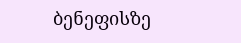ბენეფისზე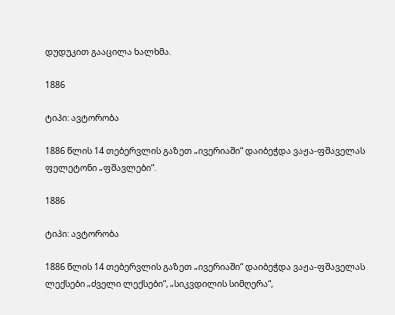დუდუკით გააცილა ხალხმა.

1886

ტიპი: ავტორობა

1886 წლის 14 თებერვლის გაზეთ „ივერიაში“ დაიბეჭდა ვაჟა-ფშაველას ფელეტონი „ფშავლები“.

1886

ტიპი: ავტორობა

1886 წლის 14 თებერვლის გაზეთ „ივერიაში“ დაიბეჭდა ვაჟა-ფშაველას ლექსები „ძველი ლექსები“, „სიკვდილის სიმღერა“,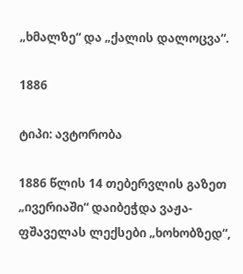„ხმალზე“ და „ქალის დალოცვა“.

1886

ტიპი: ავტორობა

1886 წლის 14 თებერვლის გაზეთ „ივერიაში“ დაიბეჭდა ვაჟა-ფშაველას ლექსები „ხოხობზედ“,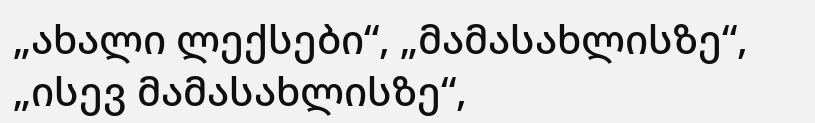„ახალი ლექსები“, „მამასახლისზე“, „ისევ მამასახლისზე“,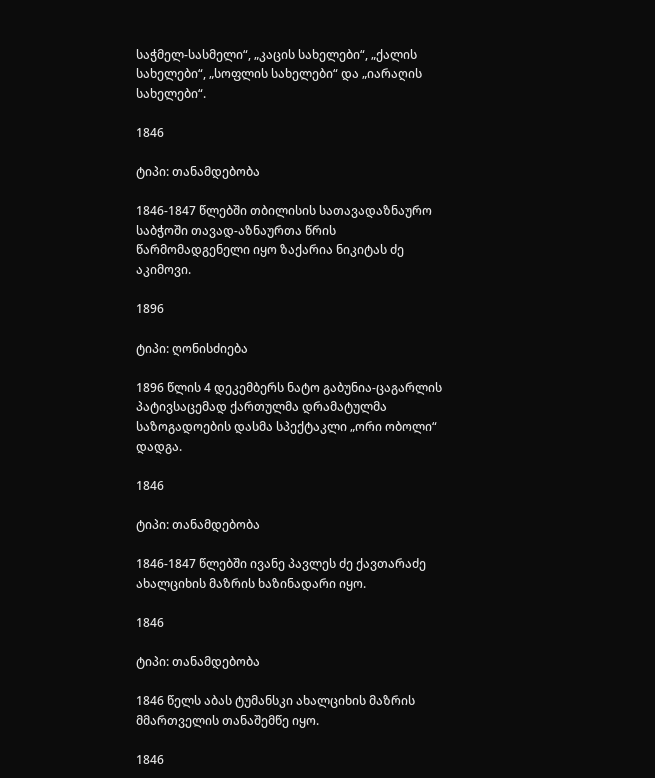საჭმელ-სასმელი“, „კაცის სახელები“, „ქალის სახელები“, „სოფლის სახელები“ და „იარაღის სახელები“.

1846

ტიპი: თანამდებობა

1846-1847 წლებში თბილისის სათავადაზნაურო საბჭოში თავად-აზნაურთა წრის წარმომადგენელი იყო ზაქარია ნიკიტას ძე აკიმოვი.

1896

ტიპი: ღონისძიება

1896 წლის 4 დეკემბერს ნატო გაბუნია-ცაგარლის პატივსაცემად ქართულმა დრამატულმა საზოგადოების დასმა სპექტაკლი „ორი ობოლი“ დადგა.

1846

ტიპი: თანამდებობა

1846-1847 წლებში ივანე პავლეს ძე ქავთარაძე ახალციხის მაზრის ხაზინადარი იყო.

1846

ტიპი: თანამდებობა

1846 წელს აბას ტუმანსკი ახალციხის მაზრის მმართველის თანაშემწე იყო.

1846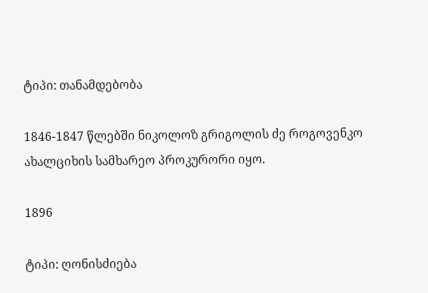ტიპი: თანამდებობა

1846-1847 წლებში ნიკოლოზ გრიგოლის ძე როგოვენკო ახალციხის სამხარეო პროკურორი იყო.

1896

ტიპი: ღონისძიება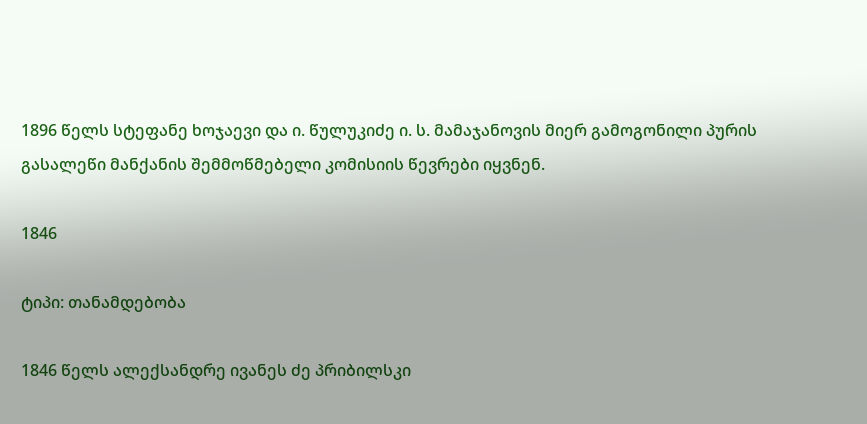1896 წელს სტეფანე ხოჯაევი და ი. წულუკიძე ი. ს. მამაჯანოვის მიერ გამოგონილი პურის გასალეწი მანქანის შემმოწმებელი კომისიის წევრები იყვნენ.

1846

ტიპი: თანამდებობა

1846 წელს ალექსანდრე ივანეს ძე პრიბილსკი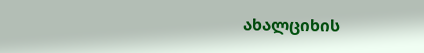ახალციხის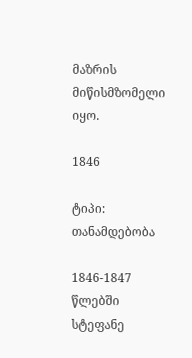მაზრის მიწისმზომელი იყო.

1846

ტიპი: თანამდებობა

1846-1847 წლებში სტეფანე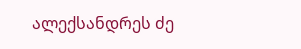ალექსანდრეს ძე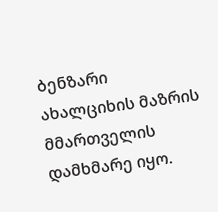ბენზარი ახალციხის მაზრის მმართველის დამხმარე იყო.